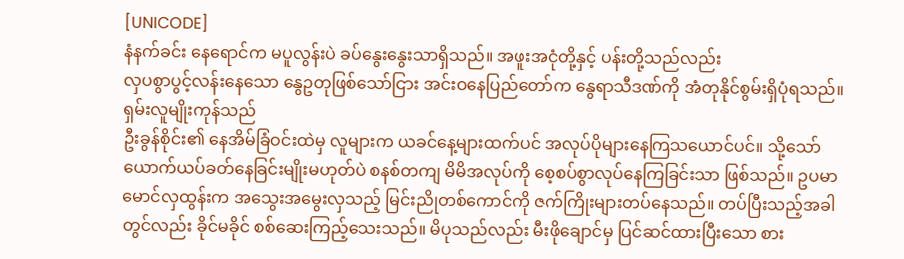[UNICODE]
နံနက်ခင်း နေရောင်က မပူလွန်းပဲ ခပ်နွေးနွေးသာရှိသည်။ အဖူးအငုံတို့နှင့် ပန်းတို့သည်လည်း
လှပစွာပွင့်လန်းနေသော နွေဥတုဖြစ်သော်ငြား အင်းဝနေပြည်တော်က နွေရာသီဒဏ်ကို အံတုနိုင်စွမ်းရှိပုံရသည်။ ရှမ်းလူမျိုးကုန်သည်
ဦးခွန်စိုင်း၏ နေအိမ်ခြံဝင်းထဲမှ လူများက ယခင်နေ့များထက်ပင် အလုပ်ပိုများနေကြသယောင်ပင်။ သို့သော် ယောက်ယပ်ခတ်နေခြင်းမျိုးမဟုတ်ပဲ စနစ်တကျ မိမိအလုပ်ကို စေ့စပ်စွာလုပ်နေကြခြင်းသာ ဖြစ်သည်။ ဥပမာ မောင်လှထွန်းက အသွေးအမွေးလှသည့် မြင်းညိုတစ်ကောင်ကို ဇက်ကြိုးများတပ်နေသည်။ တပ်ပြီးသည့်အခါတွင်လည်း ခိုင်မခိုင် စစ်ဆေးကြည့်သေးသည်။ မိပုသည်လည်း မီးဖိုချောင်မှ ပြင်ဆင်ထားပြီးသော စား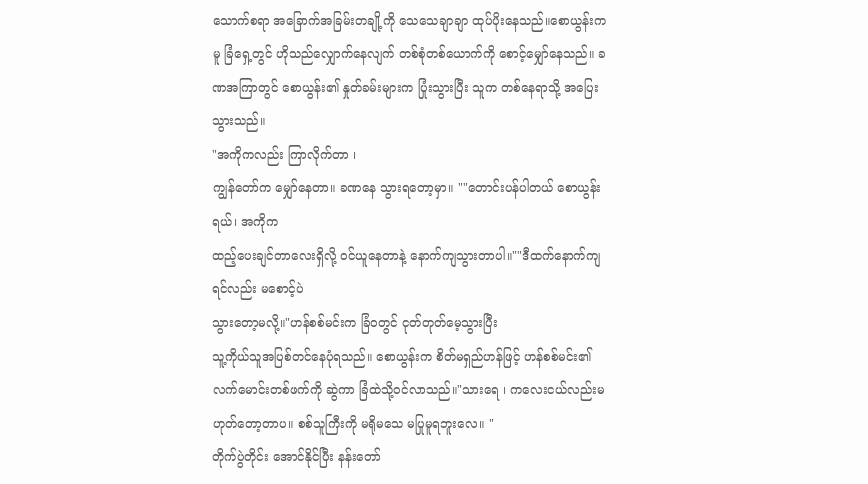သောက်စရာ အခြောက်အခြမ်းတချို့ကို သေသေချာချာ ထုပ်ပိုးနေသည်။စောယွန်းကမူ ခြံရှေ့တွင် ဟိုသည်လျှောက်နေလျက် တစ်စုံတစ်ယောက်ကို စောင့်မျှော်နေသည်။ ခဏအကြာတွင် စောယွန်း၏ နှုတ်ခမ်းများက ပြုံးသွားပြီး သူက တစ်နေရာသို့ အပြေးသွားသည်။
"အကိုကလည်း ကြာလိုက်တာ ၊
ကျွန်တော်က မျှော်နေတာ။ ခဏနေ သွားရတော့မှာ။ ""တောင်းပန်ပါတယ် စောယွန်းရယ်၊ အကိုက
ထည့်ပေးချင်တာလေးရှိလို့ ဝင်ယူနေတာနဲ့ နောက်ကျသွားတာပါ။""ဒီထက်နောက်ကျရင်လည်း မစောင့်ပဲ
သွားတော့မလို့။"ဟန်စစ်မင်းက ခြံဝတွင် ငုတ်တုတ်မေ့သွားပြီး
သူ့ကိုယ်သူအပြစ်တင်နေပုံရသည်။ စောယွန်းက စိတ်မရှည်ဟန်ဖြင့် ဟန်စစ်မင်း၏ လက်မောင်းတစ်ဖက်ကို ဆွဲကာ ခြံထဲသို့ဝင်လာသည်။"သားရေ ၊ ကလေးငယ်လည်းမဟုတ်တော့တာပ။ စစ်သူကြီးကို မရိုမသေ မပြုမူရဘူးလေ။ "
တိုက်ပွဲတိုင်း အောင်နိုင်ပြီး နန်းတော်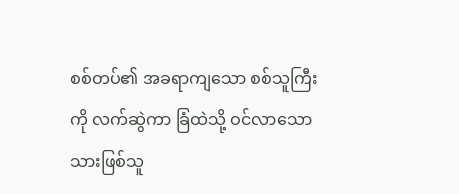စစ်တပ်၏ အခရာကျသော စစ်သူကြီးကို လက်ဆွဲကာ ခြံထဲသို့ ဝင်လာသော သားဖြစ်သူ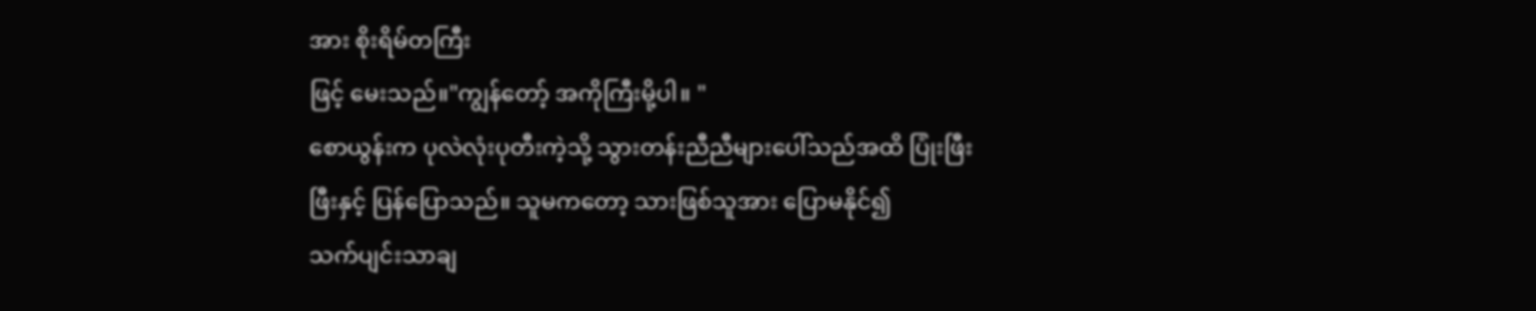အား စိုးရိမ်တကြီး
ဖြင့် မေးသည်။"ကျွန်တော့် အကိုကြီးမို့ပါ။ "
စောယွန်းက ပုလဲလုံးပုတီးကဲ့သို့ သွားတန်းညီညီများပေါ်သည်အထိ ပြုံးဖြီးဖြီးနှင့် ပြန်ပြောသည်။ သူမကတော့ သားဖြစ်သူအား ပြောမနိုင်၍
သက်ပျင်းသာချ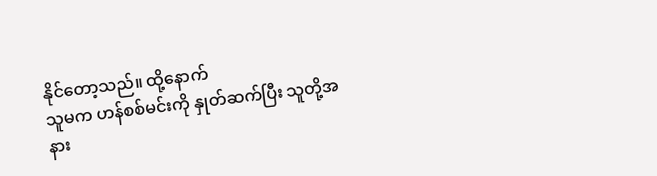နိုင်တော့သည်။ ထို့နောက်
သူမက ဟန်စစ်မင်းကို နှုတ်ဆက်ပြီး သူတို့အနား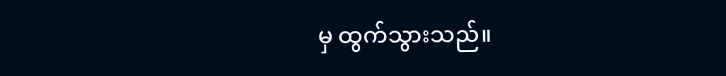မှ ထွက်သွားသည်။